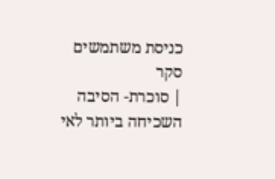כניסת משתמשים
סקר
| סוכרת- הסיבה השכיחה ביותר לאי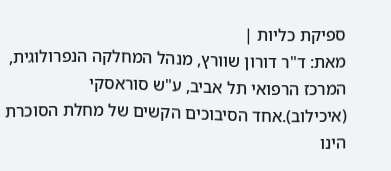ספיקת כליות |
מאת: ד"ר דורון שוורץ, מנהל המחלקה הנפרולוגית, המרכז הרפואי תל אביב, ע"ש סוראסקי (איכילוב).אחד הסיבוכים הקשים של מחלת הסוכרת הינו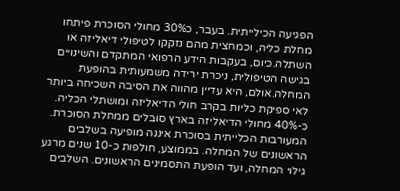הפגיעה הכילייתית. בעבר, כ30% מחולי הסוכרת פיתחו מחלת כליה, וכמחצית מהם נזקקו לטיפולי דיאליזה או השתלה.כיום, בעקבות הידע הרפואי המתקדם והשינויים בגישה הטיפולית, ניכרת ירידה משמעותית בהופעת המחלה.אולם, היא עדיין מהווה את הסיבה השכיחה ביותר לאי ספיקת כליות בקרב חולי הדיאליזה ומושתלי הכליה.
כ-40% מחולי הדיאליזה בארץ סובלים ממחלת הסוכרת. המעורבות הכלייתית בסוכרת איננה מופיעה בשלבים הראשונים של המחלה. בממוצע, חולפות כ-10 שנים מרגע גילוי המחלה, ועד הופעת התסמינים הראשונים. השלבים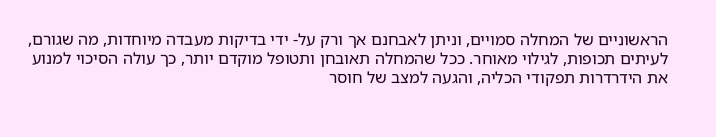הראשוניים של המחלה סמויים, וניתן לאבחנם אך ורק על- ידי בדיקות מעבדה מיוחדות, מה שגורם, לעיתים תכופות, לגילוי מאוחר. ככל שהמחלה תאובחן ותטופל מוקדם יותר, כך עולה הסיכוי למנוע את הידרדרות תפקודי הכליה, והגעה למצב של חוסר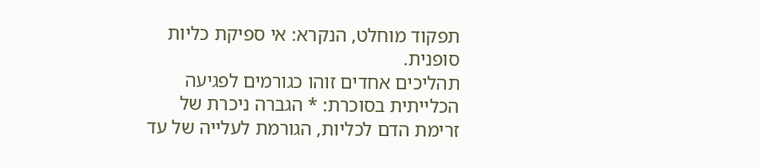תפקוד מוחלט, הנקרא: אי ספיקת כליות סופנית.
תהליכים אחדים זוהו כגורמים לפגיעה הכלייתית בסוכרת: * הגברה ניכרת של זרימת הדם לכליות, הגורמת לעלייה של עד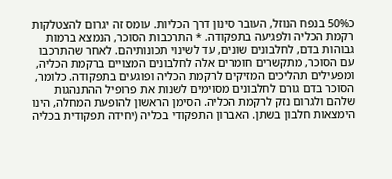כ50% בנפח הנוזל, העובר סינון דרך הכליות. עומס זה יגרום להצטלקות רקמת הכליה ולפגיעה בתפקודה. * התרכבות הסוכר, הנמצא ברמות גבוהות בדם, לחלבונים שונים, עד לשינוי תכונותיהם. לאחר שהתרכבו עם הסוכר, מתקשרים חומרים אלה לחלבונים המצויים ברקמת הכליה, ומפעילים תהליכים המזיקים לרקמת הכליה ופוגעים בתפקודה. כלומר, הסוכר בדם גורם לחלבונים מסוימים לשנות את פרופיל ההתנהגות שלהם ולגרום נזק לרקמת הכליה. הסימן הראשון להופעת המחלה, הינו הימצאות חלבון בשתן. האברון התפקודי בכליה (יחידה תפקודית בכליה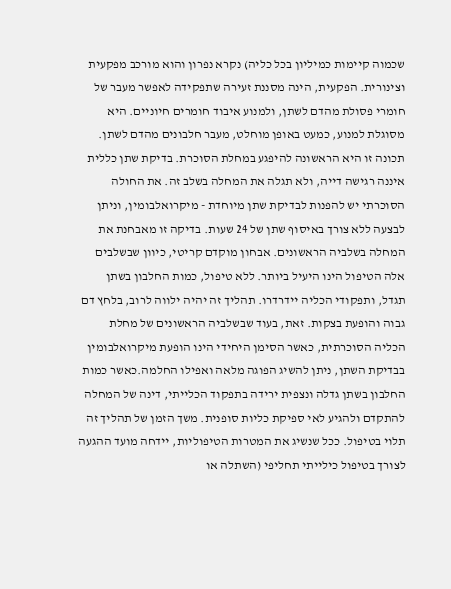שכמוה קיימות כמיליון בכל כליה) נקרא נפרון והוא מורכב מפקעית וצינורית. הפקעית, הינה מסננת זעירה שתפקידה לאפשר מעבר של חומרי פסולת מהדם לשתן, ולמנוע איבוד חומרים חיוניים. היא מסוגלת למנוע, כמעט באופן מוחלט, מעבר חלבונים מהדם לשתן. תכונה זו היא הראשונה להיפגע במחלת הסוכרת. בדיקת שתן כללית איננה רגישה דייה, ולא תגלה את המחלה בשלב זה. את החולה הסוכרתי יש להפנות לבדיקת שתן מיוחדת - מיקרואלבומין, וניתן לבצעה ללא צורך באיסוף שתן של 24 שעות. בדיקה זו מאבחנת את המחלה בשלביה הראשונים. אבחון מוקדם קריטי, כיוון שבשלבים אלה הטיפול הינו היעיל ביותר. ללא טיפול, כמות החלבון בשתן תגדל, ותפקודי הכליה יידרדרו. תהליך זה יהיה ילווה לרוב, בלחץ דם גבוה והופעת בצקות. זאת, בעוד שבשלביה הראשונים של מחלת הכליה הסוכרתית, כאשר הסימן היחידי הינו הופעת מיקרואלבומין בבדיקת השתן, ניתן להשיג הפוגה מלאה ואפילו החלמה.כאשר כמות החלבון בשתן גדלה ונצפית ירידה בתפקוד הכלייתי, דינה של המחלה להתקדם ולהגיע לאי ספיקת כליות סופנית. משך הזמן של תהליך זה תלוי בטיפול. ככל שנשיג את המטרות הטיפוליות, יידחה מועד ההגעה לצורך בטיפול כילייתי תחליפי (השתלה או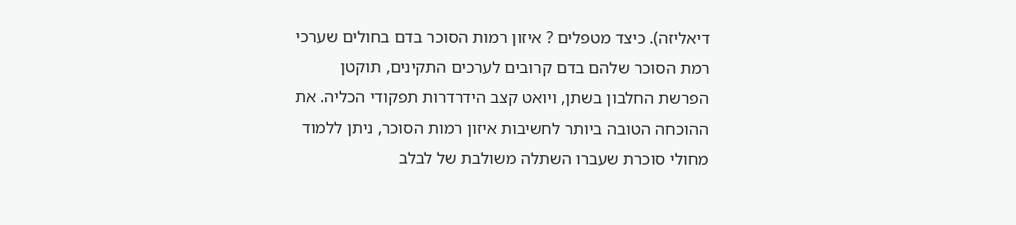דיאליזה). כיצד מטפלים ? איזון רמות הסוכר בדם בחולים שערכי רמת הסוכר שלהם בדם קרובים לערכים התקינים, תוקטן הפרשת החלבון בשתן, ויואט קצב הידרדרות תפקודי הכליה. את ההוכחה הטובה ביותר לחשיבות איזון רמות הסוכר, ניתן ללמוד מחולי סוכרת שעברו השתלה משולבת של לבלב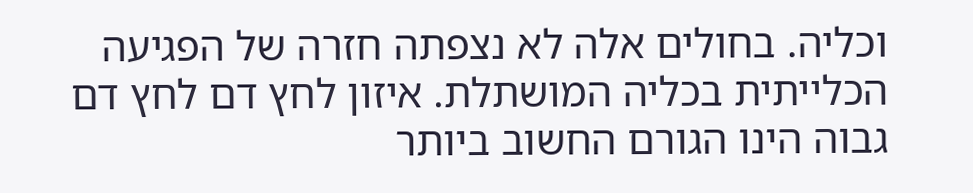וכליה. בחולים אלה לא נצפתה חזרה של הפגיעה הכלייתית בכליה המושתלת. איזון לחץ דם לחץ דם גבוה הינו הגורם החשוב ביותר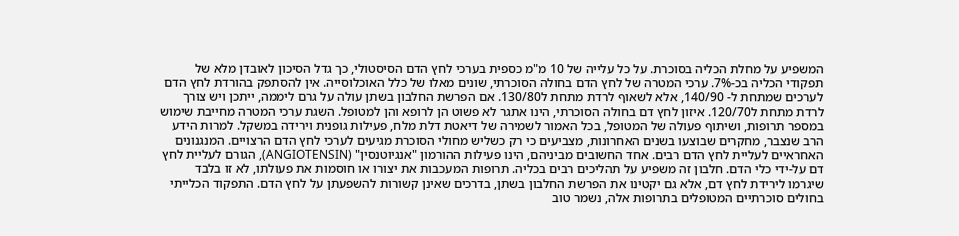המשפיע על מחלת הכליה בסוכרת. על כל עלייה של 10 מ"מ כספית בערכי לחץ הדם הסיסטולי, כך גדל הסיכון לאובדן מלא של תפקודי הכליה בכ-7%. ערכי המטרה של לחץ הדם בחולה הסוכרתי, שונים מאלו של כלל האוכלוסייה. אין להסתפק בהורדת לחץ הדם לערכים שמתחת ל- 140/90, אלא לשאוף לרדת מתחת ל130/80. אם הפרשת החלבון בשתן עולה על גרם ליממה, ייתכן ויש צורך לרדת מתחת ל120/70. איזון לחץ דם בחולה הסוכרתי, הינו אתגר לא פשוט הן לרופא והן למטופל. השגת ערכי המטרה מחייבת שימוש במספר תרופות, ושיתוף פעולה של המטופל, בכל האמור לשמירה של דיאטת דלת מלח, פעילות גופנית וירידה במשקל. למרות הידע הרב שנצבר, מחקרים שבוצעו בשנים האחרונות, מצביעים כי רק כשליש מחולי הסוכרת מגיעים לערכי לחץ הדם הרצויים. המנגנונים האחראיים לעליית לחץ הדם רבים. אחד החשובים מביניהם, הינו פעילות ההורמון "אנגיוטנסין" (ANGIOTENSIN), הגורם לעליית לחץ דם על-ידי כלי הדם. חלבון זה משפיע על תהליכים רבים בכליה. תרופות המעכבות את יצורו או חוסמות את פעולתו, לא זו בלבד שיגרמו לירידת לחץ דם, אלא גם יקטינו את הפרשת החלבון בשתן, בדרכים שאינן קשורות להשפעתן על לחץ הדם. התפקוד הכלייתי בחולים סוכרתיים המטופלים בתרופות אלה, נשמר טוב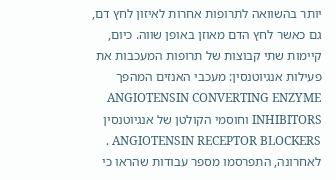יותר בהשוואה לתרופות אחרות לאיזון לחץ דם, גם כאשר לחץ הדם מאוזן באופן שווה. כיום, קיימות שתי קבוצות של תרופות המעכבות את פעילות אנגיוטנסין: מעכבי האנזים המהפך ANGIOTENSIN CONVERTING ENZYME INHIBITORS וחוסמי הקולטן של אנגיוטנסין ANGIOTENSIN RECEPTOR BLOCKERS . לאחרונה, התפרסמו מספר עבודות שהראו כי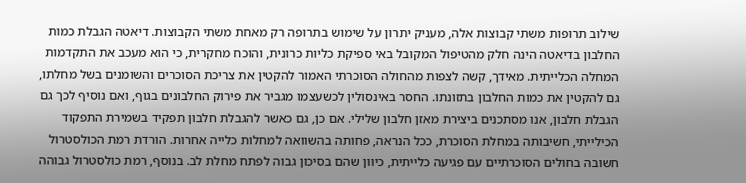שילוב תרופות משתי קבוצות אלה, מעניק יתרון על שימוש בתרופה רק מאחת משתי הקבוצות. דיאטה הגבלת כמות החלבון בדיאטה הינה חלק מהטיפול המקובל באי ספיקת כליות כרונית, והוכח מחקרית, כי הוא מעכב את התקדמות המחלה הכלייתית. מאידך, קשה לצפות מהחולה הסוכרתי האמור להקטין את צריכת הסוכרים והשומנים בשל מחלתו, גם להקטין את כמות החלבון בתזונתו. החסר באינסולין לכשעצמו מגביר את פירוק החלבונים בגוף, ואם נוסיף לכך גם הגבלת חלבון, אנו מסתכנים ביצירת מאזן חלבון שלילי. אם כן, גם כאשר להגבלת חלבון תפקיד בשמירת התפקוד הכילייתי, חשיבותה במחלת הסוכרת, ככל הנראה, פחותה בהשוואה למחלות כלייה אחרות. הורדת רמת הכולסטרול חשובה בחולים הסוכרתיים עם פגיעה כלייתית, כיוון שהם בסיכון גבוה לפתח מחלת לב. בנוסף, רמת כולסטרול גבוהה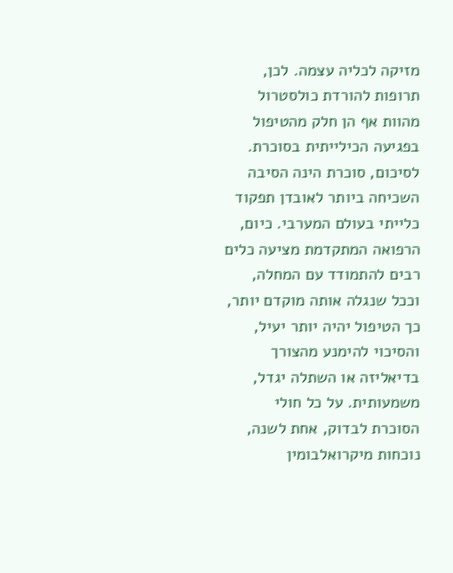מזיקה לכליה עצמה. לכן, תרופות להורדת כולסטרול מהוות אף הן חלק מהטיפול בפגיעה הכילייתית בסוכרת. לסיכום, סוכרת הינה הסיבה השכיחה ביותר לאובדן תפקוד כלייתי בעולם המערבי. כיום, הרפואה המתקדמת מציעה כלים רבים להתמודד עם המחלה, וככל שנגלה אותה מוקדם יותר, כך הטיפול יהיה יותר יעיל, והסיכוי להימנע מהצורך בדיאליזה או השתלה יגדל, משמעותית. על כל חולי הסוכרת לבדוק, אחת לשנה, נוכחות מיקרואלבומין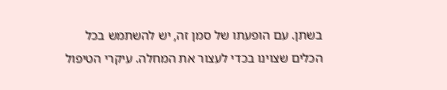בשתן. עם הופעתו של סמן זה, יש להשתמש בכל הכלים שצוינו בכדי לעצור את המחלה. עיקרי הטיפול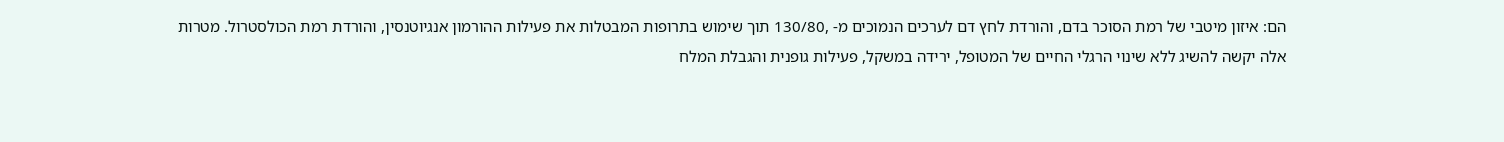הם: איזון מיטבי של רמת הסוכר בדם, והורדת לחץ דם לערכים הנמוכים מ- ,130/80 תוך שימוש בתרופות המבטלות את פעילות ההורמון אנגיוטנסין, והורדת רמת הכולסטרול. מטרות אלה יקשה להשיג ללא שינוי הרגלי החיים של המטופל, ירידה במשקל, פעילות גופנית והגבלת המלח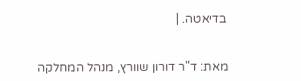בדיאטה. |


מאת: ד"ר דורון שוורץ, מנהל המחלקה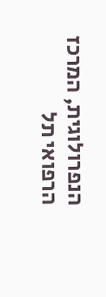הנפרולוגית, המרכז הרפואי תל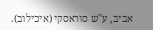אביב, ע"ש סוראסקי (איכילוב).